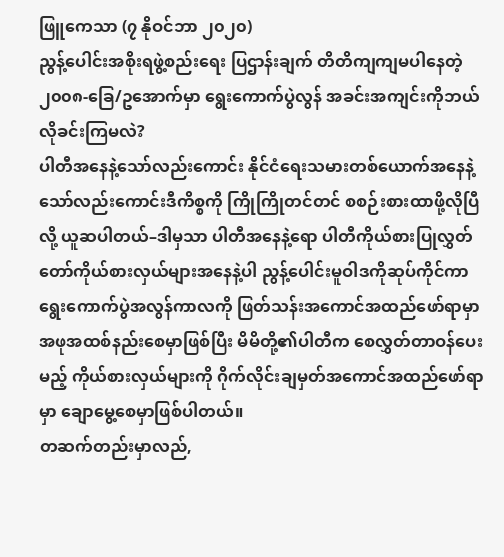ဖြူကေသာ (၇ နိုဝင်ဘာ ၂၀၂၀)
ညွန့်ပေါင်းအစိုးရဖွဲ့စည်းရေး ပြဌာန်းချက် တိတိကျကျမပါနေတဲ့ ၂၀၀၈-ခြေ/ဥအောက်မှာ ရွေးကောက်ပွဲလွန် အခင်းအကျင်းကိုဘယ်လိုခင်းကြမလဲ?
ပါတီအနေနဲ့သော်လည်းကောင်း နိုင်ငံရေးသမားတစ်ယောက်အနေနဲ့သော်လည်းကောင်းဒီကိစ္စကို ကြိုကြိုတင်တင် စစဉ်းစားထာဖို့လိုပြီလို့ ယူဆပါတယ်–ဒါမှသာ ပါတီအနေနဲ့ရော ပါတီကိုယ်စားပြုလွှတ်တော်ကိုယ်စားလှယ်များအနေနဲ့ပါ ညွန့်ပေါင်းမူဝါဒကိုဆုပ်ကိုင်ကာ ရွေးကောက်ပွဲအလွန်ကာလကို ဖြတ်သန်းအကောင်အထည်ဖော်ရာမှာ အဖုအထစ်နည်းစေမှာဖြစ်ပြီး မိမိတို့၏ပါတီက စေလွှတ်တာဝန်ပေးမည့် ကိုယ်စားလှယ်များကို ဂိုက်လိုင်းချမှတ်အကောင်အထည်ဖော်ရာမှာ ချောမွေ့စေမှာဖြစ်ပါတယ်။
တဆက်တည်းမှာလည်,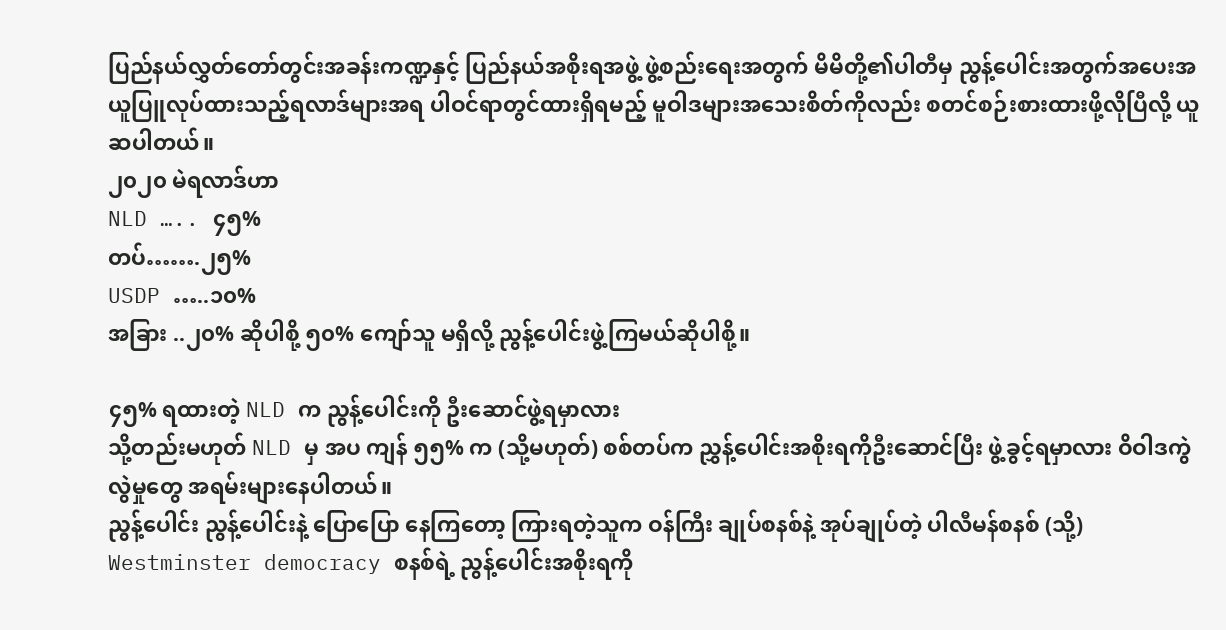ပြည်နယ်လွှတ်တော်တွင်းအခန်းကဏ္ဍနှင့် ပြည်နယ်အစိုးရအဖွဲ့ ဖွဲ့စည်းရေးအတွက် မိမိတို့၏ပါတီမှ ညွန့်ပေါင်းအတွက်အပေးအယူပြူလုပ်ထားသည့်ရလာဒ်များအရ ပါဝင်ရာတွင်ထားရှိရမည့် မူဝါဒများအသေးစိတ်ကိုလည်း စတင်စဉ်းစားထားဖို့လိုပြီလို့ ယူဆပါတယ်။
၂၀၂၀ မဲရလာဒ်ဟာ
NLD ….. ၄၅%
တပ်…….၂၅%
USDP …..၁၀%
အခြား ..၂၀% ဆိုပါစို့ ၅၀% ကျော်သူ မရှိလို့ ညွန့်ပေါင်းဖွဲ့ကြမယ်ဆိုပါစို့။

၄၅% ရထားတဲ့ NLD က ညွန့်ပေါင်းကို ဦးဆောင်ဖွဲ့ရမှာလား
သို့တည်းမဟုတ် NLD မှ အပ ကျန် ၅၅% က (သို့မဟုတ်) စစ်တပ်က ညွှန့်ပေါင်းအစိုးရကိုဦးဆောင်ပြီး ဖွဲ့ခွင့်ရမှာလား ဝိဝါဒကွဲလွဲမှုတွေ အရမ်းများနေပါတယ်။
ညွန့်ပေါင်း ညွန့်ပေါင်းနဲ့ ပြောပြော နေကြတော့ ကြားရတဲ့သူက ဝန်ကြီး ချုပ်စနစ်နဲ့ အုပ်ချုပ်တဲ့ ပါလီမန်စနစ် (သို့) Westminster democracy စနစ်ရဲ့ ညွန့်ပေါင်းအစိုးရကို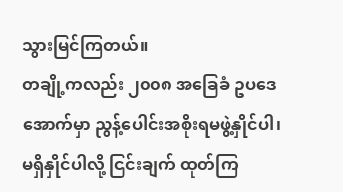သွားမြင်ကြတယ်။
တချို့ကလည်း ၂၀၀၈ အခြေခံ ဥပဒေ အောက်မှာ ညွန့်ပေါင်းအစိုးရမဖွဲ့နှိုင်ပါ၊ မရှိနှိုင်ပါလို့ ငြင်းချက် ထုတ်ကြ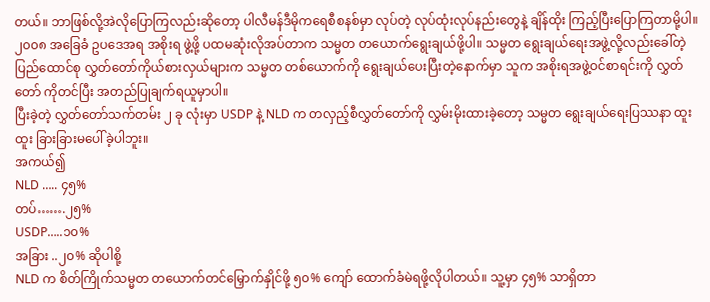တယ်။ ဘာဖြစ်လို့အဲလိုပြောကြလည်းဆိုတော့ ပါလီမန်ဒီမိုကရေစီစနစ်မှာ လုပ်တဲ့ လုပ်ထုံးလုပ်နည်းတွေနဲ့ ချိန်ထိုး ကြည့်ပြီးပြောကြတာမို့ပါ။
၂၀၀၈ အခြေခံ ဥပဒေအရ အစိုးရ ဖွဲ့ဖို့ ပထမဆုံးလိုအပ်တာက သမ္မတ တယောက်ရွေးချယ်ဖို့ပါ။ သမ္မတ ရွေးချယ်ရေးအဖွဲ့လို့လည်းခေါ်တဲ့ ပြည်ထောင်စု လွှတ်တော်ကိုယ်စားလှယ်များက သမ္မတ တစ်ယောက်ကို ရွေးချယ်ပေးပြီးတဲ့နောက်မှာ သူက အစိုးရအဖွဲ့ဝင်စာရင်းကို လွှတ်တော် ကိုတင်ပြီး အတည်ပြုချက်ရယူမှာပါ။
ပြီးခဲ့တဲ့ လွှတ်တော်သက်တမ်း ၂ ခု လုံးမှာ USDP နဲ့ NLD က တလှည့်စီလွှတ်တော်ကို လွှမ်းမိုးထားခဲ့တော့ သမ္မတ ရွေးချယ်ရေးပြဿနာ ထူးထူး ခြားခြားမပေါ်ခဲ့ပါဘူး။
အကယ်၍
NLD ….. ၄၅%
တပ်…….၂၅%
USDP…..၁၀%
အခြား ..၂၀% ဆိုပါစို့
NLD က စိတ်ကြိုက်သမ္မတ တယောက်တင်မြှောက်နှိုင်ဖို့ ၅၀% ကျော် ထောက်ခံမဲရဖို့လိုပါတယ်။ သူ့မှာ ၄၅% သာရှိတာ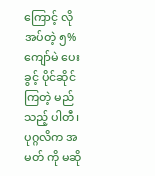ကြောင့် လိုအပ်တဲ့ ၅% ကျော်မဲ ပေးခွင့် ပိုင်ဆိုင်ကြတဲ့ မည်သည့် ပါတီ၊ ပုဂ္ဂလိက အမတ် ကို မဆို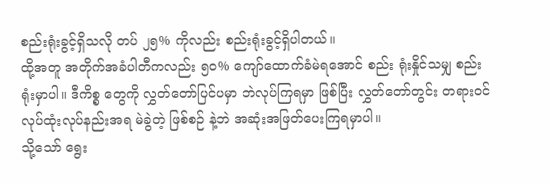စည်းရုံးခွင့်ရှိသလို တပ် ၂၅% ကိုလည်း စည်းရုံးခွင့်ရှိပါတယ်။
ထို့အတူ အတိုက်အခံပါတီကလည်း ၅၀% ကျော်ထောက်ခံမဲရအောင် စည်း ရုံးနှိုင်သမျှ စည်းရုံးမှာပါ။ ဒီကိစ္စ တွေကို လွှတ်တော်ပြင်ပမှာ ဘဲလုပ်ကြရမှာ ဖြစ်ပြီး လွှတ်တော်တွင်း တရားဝင် လုပ်ထုံးလုပ်နည်းအရ မဲခွဲတဲ့ ဖြစ်စဉ် နဲ့ဘဲ အဆုံးအဖြတ်ပေးကြရမှာပါ။
သို့သော် ရွေး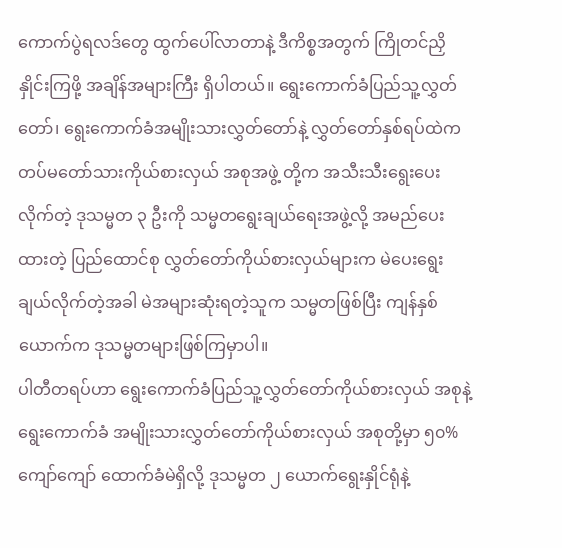ကောက်ပွဲရလဒ်တွေ ထွက်ပေါ်လာတာနဲ့ ဒီကိစ္စအတွက် ကြိုတင်ညှိနှိုင်းကြဖို့ အချိန်အများကြီး ရှိပါတယ်။ ရွေးကောက်ခံပြည်သူ့လွှတ်တော်၊ ရွေးကောက်ခံအမျိုးသားလွှတ်တော်နဲ့ လွှတ်တော်နှစ်ရပ်ထဲက တပ်မတော်သားကိုယ်စားလှယ် အစုအဖွဲ့ တို့က အသီးသီးရွေးပေးလိုက်တဲ့ ဒုသမ္မတ ၃ ဦးကို သမ္မတရွေးချယ်ရေးအဖွဲ့လို့ အမည်ပေးထားတဲ့ ပြည်ထောင်စု လွှတ်တော်ကိုယ်စားလှယ်များက မဲပေးရွေးချယ်လိုက်တဲ့အခါ မဲအများဆုံးရတဲ့သူက သမ္မတဖြစ်ပြီး ကျန်နှစ်ယောက်က ဒုသမ္မတများဖြစ်ကြမှာပါ။
ပါတီတရပ်ဟာ ရွေးကောက်ခံပြည်သူ့လွှတ်တော်ကိုယ်စားလှယ် အစုနဲ့ ရွေးကောက်ခံ အမျိုးသားလွှတ်တော်ကိုယ်စားလှယ် အစုတို့မှာ ၅၀% ကျော်ကျော် ထောက်ခံမဲရှိလို့ ဒုသမ္မတ ၂ ယောက်ရွေးနှိုင်ရုံနဲ့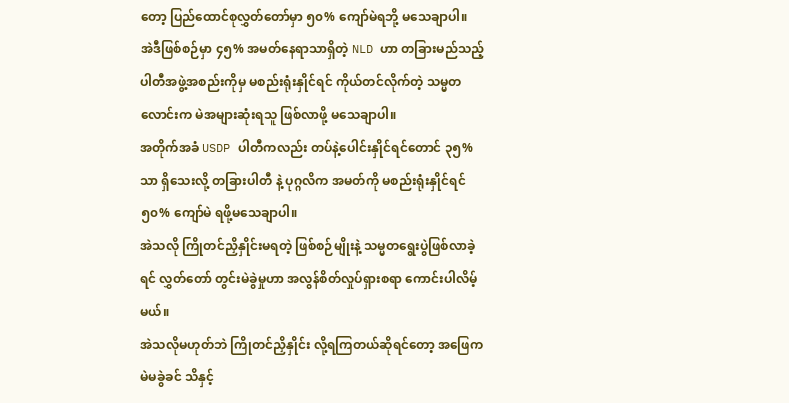တော့ ပြည်ထောင်စုလွှတ်တော်မှာ ၅၀% ကျော်မဲရဘို့ မသေချာပါ။
အဲဒီဖြစ်စဉ်မှာ ၄၅% အမတ်နေရာသာရှိတဲ့ NLD ဟာ တခြားမည်သည့်ပါတီအဖွဲ့အစည်းကိုမှ မစည်းရုံးနှိုင်ရင် ကိုယ်တင်လိုက်တဲ့ သမ္မတလောင်းက မဲအများဆုံးရသူ ဖြစ်လာဖို့ မသေချာပါ။
အတိုက်အခံ USDP ပါတီကလည်း တပ်နဲ့ပေါင်းနှိုင်ရင်တောင် ၃၅% သာ ရှိသေးလို့ တခြားပါတီ နဲ့ ပုဂ္ဂလိက အမတ်ကို မစည်းရုံးနှိုင်ရင် ၅၀% ကျော်မဲ ရဖို့မသေချာပါ။
အဲသလို ကြိုတင်ညှိနှိုင်းမရတဲ့ ဖြစ်စဉ်မျိုးနဲ့ သမ္မတရွေးပွဲဖြစ်လာခဲ့ရင် လွှတ်တော် တွင်းမဲခွဲမှုဟာ အလွန်စိတ်လှုပ်ရှားစရာ ကောင်းပါလိမ့်မယ်။
အဲသလိုမဟုတ်ဘဲ ကြိုတင်ညှိနှိုင်း လို့ရကြတယ်ဆိုရင်တော့ အဖြေက မဲမခွဲခင် သိနှင့်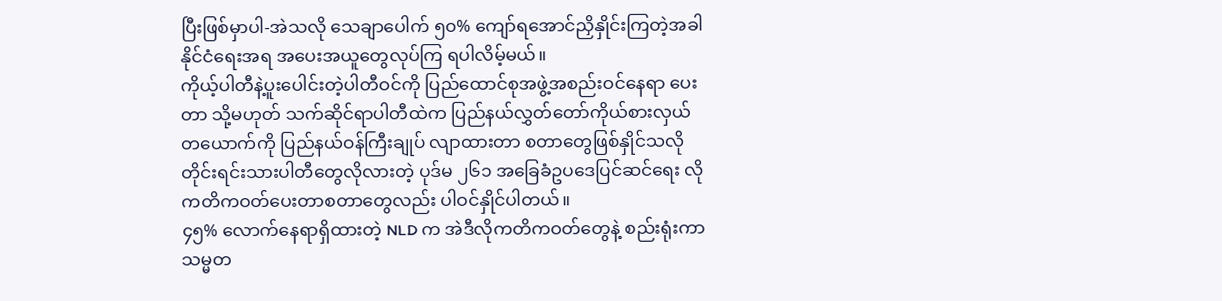ပြီးဖြစ်မှာပါ-အဲသလို သေချာပေါက် ၅၀% ကျော်ရအောင်ညှိနှိုင်းကြတဲ့အခါ နိုင်ငံရေးအရ အပေးအယူတွေလုပ်ကြ ရပါလိမ့်မယ်။
ကိုယ့်ပါတီနဲ့ပူးပေါင်းတဲ့ပါတီဝင်ကို ပြည်ထောင်စုအဖွဲ့အစည်းဝင်နေရာ ပေးတာ သို့မဟုတ် သက်ဆိုင်ရာပါတီထဲက ပြည်နယ်လွှတ်တော်ကိုယ်စားလှယ်တယောက်ကို ပြည်နယ်ဝန်ကြီးချုပ် လျာထားတာ စတာတွေဖြစ်နှိုင်သလို တိုင်းရင်းသားပါတီတွေလိုလားတဲ့ ပုဒ်မ ၂၆၁ အခြေခံဥပဒေပြင်ဆင်ရေး လိုကတိကဝတ်ပေးတာစတာတွေလည်း ပါဝင်နှိုင်ပါတယ်။
၄၅% လောက်နေရာရှိထားတဲ့ NLD က အဲဒီလိုကတိကဝတ်တွေနဲ့ စည်းရုံးကာ သမ္မတ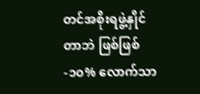တင်အစိုးရဖွဲ့နှိုင်တာဘဲ ဖြစ်ဖြစ်-၁၀% လောက်သာ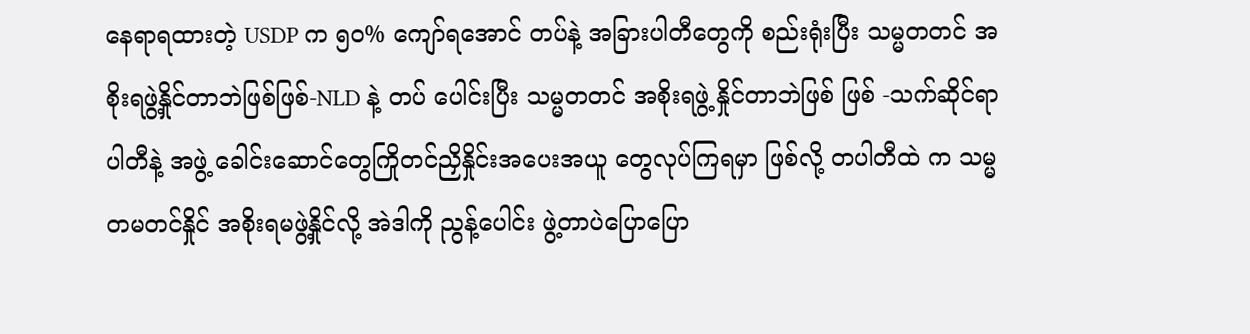နေရာရထားတဲ့ USDP က ၅၀% ကျော်ရအောင် တပ်နဲ့ အခြားပါတီတွေကို စည်းရုံးပြီး သမ္မတတင် အစိုးရဖွဲ့နှိုင်တာဘဲဖြစ်ဖြစ်-NLD နဲ့ တပ် ပေါင်းပြီး သမ္မတတင် အစိုးရဖွဲ့ နှိုင်တာဘဲဖြစ် ဖြစ် -သက်ဆိုင်ရာ ပါတီနဲ့ အဖွဲ့ ခေါင်းဆောင်တွေကြိုတင်ညှိနှိုင်းအပေးအယူ တွေလုပ်ကြရမှာ ဖြစ်လို့ တပါတီထဲ က သမ္မတမတင်နှိုင် အစိုးရမဖွဲ့နှိုင်လို့ အဲဒါကို ညွန့်ပေါင်း ဖွဲ့တာပဲပြောပြော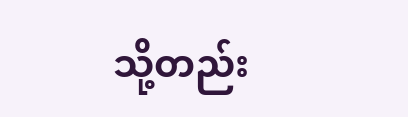သို့တည်း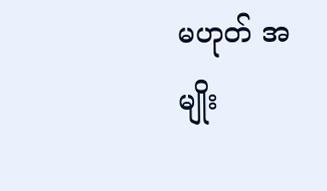မဟုတ် အမျိုး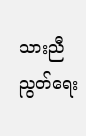သားညီညွတ်ရေး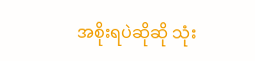အစိုးရပဲဆိုဆို သုံး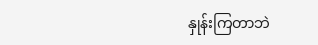နှုန်းကြတာဘဲ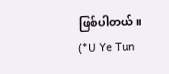ဖြစ်ပါတယ်။
(*U Ye Tun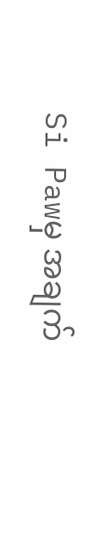Si Pawမှ အချက်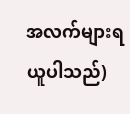အလက်များရယူပါသည်)